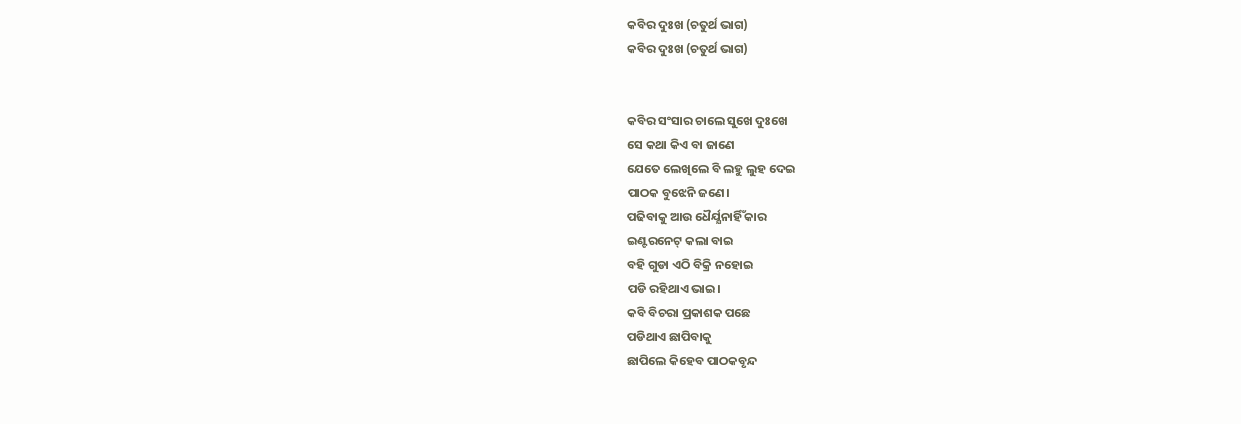କବିର ଦୁଃଖ (ଚତୁର୍ଥ ଭାଗ)
କବିର ଦୁଃଖ (ଚତୁର୍ଥ ଭାଗ)


କବିର ସଂସାର ଚାଲେ ସୁଖେ ଦୁଃଖେ
ସେ କଥା କିଏ ବା ଜାଣେ
ଯେତେ ଲେଖିଲେ ବି ଲହୁ ଲୁହ ଦେଇ
ପାଠକ ବୁଝେନି ଜଣେ।
ପଢିବାକୁ ଆଉ ଧୈର୍ଯ୍ଯନାର୍ହିଁ କାର
ଇଣ୍ଟରନେଟ୍ କଲା ବାଇ
ବହି ଗୁଡା ଏଠି ବିକ୍ରି ନହୋଇ
ପଡି ରହିଥାଏ ଭାଇ।
କବି ବିଚରା ପ୍ରକାଶକ ପଛେ
ପଡିଥାଏ ଛାପିବାକୁ
ଛାପିଲେ କିହେବ ପାଠକବୃନ୍ଦ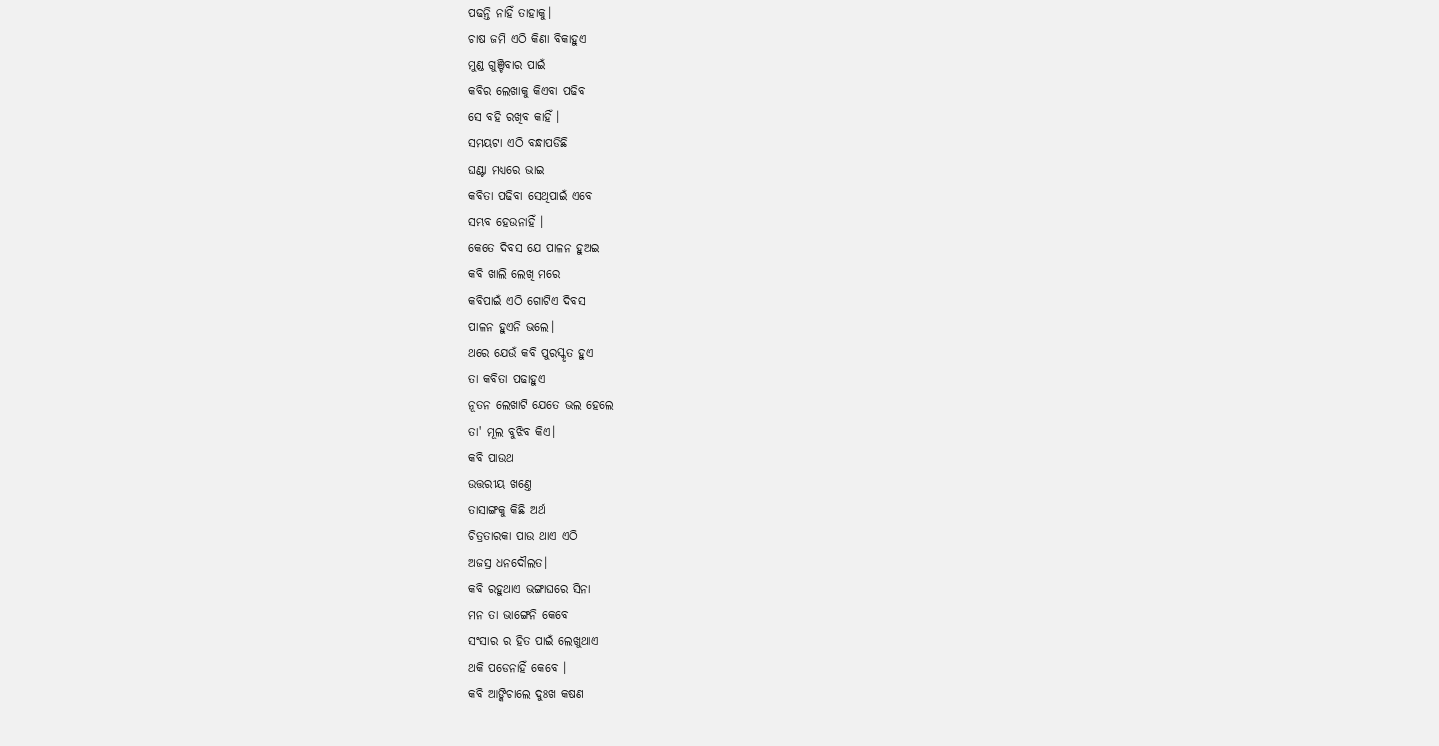ପଢନ୍ତି ନାହିଁ ତାହାକୁ।
ଚାଷ ଜମି ଏଠି କିଣା ବିକାହୁଏ
ମୁଣ୍ଡ ଗୁଞ୍ଚିବାର ପାଇଁ
କବିର ଲେଖାକୁ କିଏବା ପଢିବ
ସେ ବହି ରଖିବ କାହିଁ ।
ସମୟଟା ଏଠି ବନ୍ଧାପଡିଛି
ଘଣ୍ଟା ମଧ୍ୟରେ ଭାଇ
କବିତା ପଢିବା ସେଥିପାଇଁ ଏବେ
ସମ୍ଭବ ହେଉନାହିଁ ।
କେତେ ଦିବସ ଯେ ପାଳନ ହୁଅଇ
କବି ଖାଲି ଲେଖି ମରେ
କବିପାଇଁ ଏଠି ଗୋଟିଏ ଦିବସ
ପାଳନ ହୁଏନି ଭଲେ।
ଥରେ ଯେଉଁ କବି ପୁରସ୍କୃତ ହୁଏ
ତା କବିତା ପଢାହୁଏ
ନୂତନ ଲେଖାଟି ଯେତେ ଭଲ ହେଲେ
ତା' ମୂଲ ବୁଝିବ କିଏ।
କବି ପାଉଥ
ଉତ୍ତରୀୟ ଖଣ୍ତେ
ତାସାଙ୍ଗକୁ କିଛି ଅର୍ଥ
ଚିତ୍ରତାରକା ପାଉ ଥାଏ ଏଠି
ଅଜସ୍ର ଧନଦୌଲତ।
କବି ରହୁଥାଏ ଭଙ୍ଗାଘରେ ସିନା
ମନ ତା ଭାଙ୍ଗେନି କେବେ
ସଂସାର ର ହିତ ପାଇଁ ଲେଖୁଥାଏ
ଥକି ପଡେନାହିଁ କେବେ ।
କବି ଆଙ୍କିଚାଲେ ଦୁଃଖ କଷଣ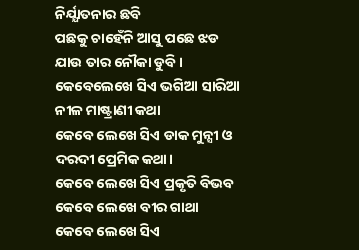ନିର୍ଯ୍ଯାତନାର ଛବି
ପଛକୁ ଚାହେଁନି ଆସୁ ପଛେ ଝଡ
ଯାଉ ତାର ନୌକା ଡୁବି।
କେବେଲେଖେ ସିଏ ଭଗିଆ ସାରିଆ
ନୀଳ ମାଷ୍ଟ୍ରାଣୀ କଥା
କେବେ ଲେଖେ ସିଏ ଡାକ ମୁନ୍ସୀ ଓ
ଦରଦୀ ପ୍ରେମିକ କଥା।
କେବେ ଲେଖେ ସିଏ ପ୍ରକୃତି ବିଭବ
କେବେ ଲେଖେ ବୀର ଗାଥା
କେବେ ଲେଖେ ସିଏ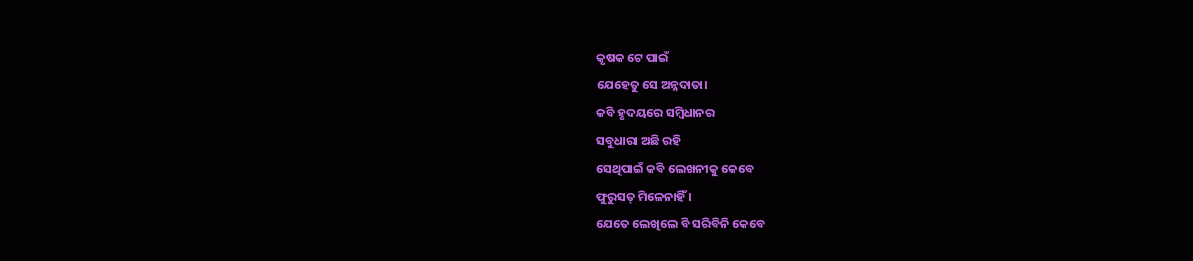କୃଷକ ଟେ ପାଇଁ
ଯେହେତୁ ସେ ଅନ୍ନଦାତା।
କବି ହୃଦୟରେ ସମ୍ବିଧାନର
ସବୁଧାରା ଅଛି ରହି
ସେଥିପାଇଁ କବି ଲେଖନୀକୁ କେବେ
ଫୁରୁସତ୍ ମିଳେନାହିଁ ।
ଯେତେ ଲେଖିଲେ ବି ସରିବିନି କେବେ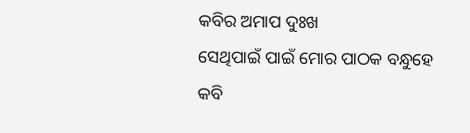କବିର ଅମାପ ଦୁଃଖ
ସେଥିପାଇଁ ପାଇଁ ମୋର ପାଠକ ବନ୍ଧୁହେ
କବି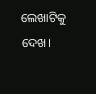ଲେଖାଟିକୁ ଦେଖ।